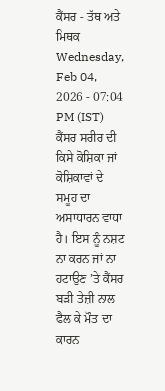ਕੈਂਸਰ - ਤੱਥ ਅਤੇ ਮਿਥਕ
Wednesday, Feb 04, 2026 - 07:04 PM (IST)
ਕੈਂਸਰ ਸਰੀਰ ਦੀ ਕਿਸੇ ਕੋਸ਼ਿਕਾ ਜਾਂ ਕੋਸ਼ਿਕਾਵਾਂ ਦੇ ਸਮੂਹ ਦਾ ਅਸਾਧਾਰਨ ਵਾਧਾ ਹੈ। ਇਸ ਨੂੰ ਨਸ਼ਟ ਨਾ ਕਰਨ ਜਾਂ ਨਾ ਹਟਾਉਣ ’ਤੇ ਕੈਂਸਰ ਬੜੀ ਤੇਜ਼ੀ ਨਾਲ ਫੈਲ ਕੇ ਮੌਤ ਦਾ ਕਾਰਨ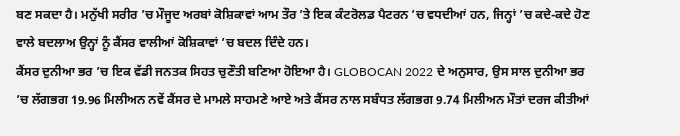ਬਣ ਸਕਦਾ ਹੈ। ਮਨੁੱਖੀ ਸਰੀਰ ’ਚ ਮੌਜੂਦ ਅਰਬਾਂ ਕੋਸ਼ਿਕਾਵਾਂ ਆਮ ਤੌਰ ’ਤੇ ਇਕ ਕੰਟਰੋਲਡ ਪੈਟਰਨ ’ਚ ਵਧਦੀਆਂ ਹਨ, ਜਿਨ੍ਹਾਂ ’ਚ ਕਦੇ-ਕਦੇ ਹੋਣ ਵਾਲੇ ਬਦਲਾਅ ਉਨ੍ਹਾਂ ਨੂੰ ਕੈਂਸਰ ਵਾਲੀਆਂ ਕੋਸ਼ਿਕਾਵਾਂ ’ਚ ਬਦਲ ਦਿੰਦੇ ਹਨ।
ਕੈਂਸਰ ਦੁਨੀਆ ਭਰ ’ਚ ਇਕ ਵੱਡੀ ਜਨਤਕ ਸਿਹਤ ਚੁਣੌਤੀ ਬਣਿਆ ਹੋਇਆ ਹੈ। GLOBOCAN 2022 ਦੇ ਅਨੁਸਾਰ, ਉਸ ਸਾਲ ਦੁਨੀਆ ਭਰ ’ਚ ਲੱਗਭਗ 19.96 ਮਿਲੀਅਨ ਨਵੇਂ ਕੈਂਸਰ ਦੇ ਮਾਮਲੇ ਸਾਹਮਣੇ ਆਏ ਅਤੇ ਕੈਂਸਰ ਨਾਲ ਸਬੰਧਤ ਲੱਗਭਗ 9.74 ਮਿਲੀਅਨ ਮੌਤਾਂ ਦਰਜ ਕੀਤੀਆਂ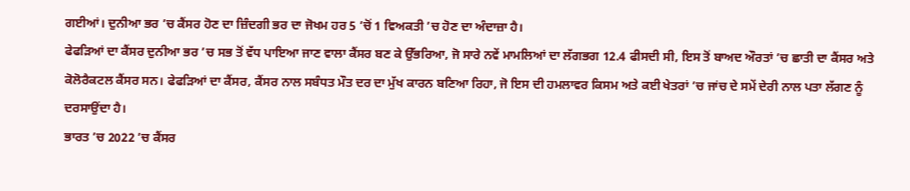ਗਈਆਂ। ਦੁਨੀਆ ਭਰ ’ਚ ਕੈਂਸਰ ਹੋਣ ਦਾ ਜ਼ਿੰਦਗੀ ਭਰ ਦਾ ਜੋਖਮ ਹਰ 5 ’ਚੋਂ 1 ਵਿਅਕਤੀ ’ਚ ਹੋਣ ਦਾ ਅੰਦਾਜ਼ਾ ਹੈ।
ਫੇਫੜਿਆਂ ਦਾ ਕੈਂਸਰ ਦੁਨੀਆ ਭਰ ’ਚ ਸਭ ਤੋਂ ਵੱਧ ਪਾਇਆ ਜਾਣ ਵਾਲਾ ਕੈਂਸਰ ਬਣ ਕੇ ਉੱਭਰਿਆ, ਜੋ ਸਾਰੇ ਨਵੇਂ ਮਾਮਲਿਆਂ ਦਾ ਲੱਗਭਗ 12.4 ਫੀਸਦੀ ਸੀ, ਇਸ ਤੋਂ ਬਾਅਦ ਔਰਤਾਂ ’ਚ ਛਾਤੀ ਦਾ ਕੈਂਸਰ ਅਤੇ ਕੋਲੋਰੈਕਟਲ ਕੈਂਸਰ ਸਨ। ਫੇਫੜਿਆਂ ਦਾ ਕੈਂਸਰ, ਕੈਂਸਰ ਨਾਲ ਸਬੰਧਤ ਮੌਤ ਦਰ ਦਾ ਮੁੱਖ ਕਾਰਨ ਬਣਿਆ ਰਿਹਾ, ਜੋ ਇਸ ਦੀ ਹਮਲਾਵਰ ਕਿਸਮ ਅਤੇ ਕਈ ਖੇਤਰਾਂ ’ਚ ਜਾਂਚ ਦੇ ਸਮੇਂ ਦੇਰੀ ਨਾਲ ਪਤਾ ਲੱਗਣ ਨੂੰ ਦਰਸਾਉਂਦਾ ਹੈ।
ਭਾਰਤ ’ਚ 2022 ’ਚ ਕੈਂਸਰ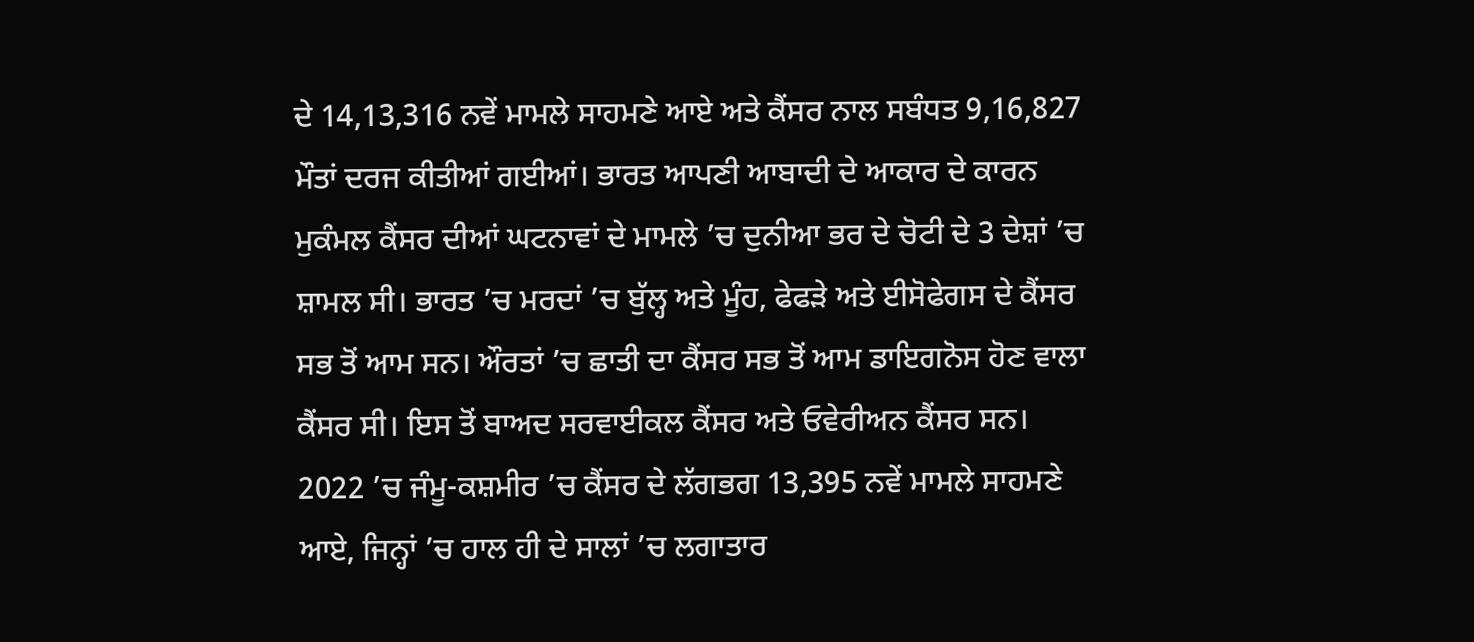ਦੇ 14,13,316 ਨਵੇਂ ਮਾਮਲੇ ਸਾਹਮਣੇ ਆਏ ਅਤੇ ਕੈਂਸਰ ਨਾਲ ਸਬੰਧਤ 9,16,827 ਮੌਤਾਂ ਦਰਜ ਕੀਤੀਆਂ ਗਈਆਂ। ਭਾਰਤ ਆਪਣੀ ਆਬਾਦੀ ਦੇ ਆਕਾਰ ਦੇ ਕਾਰਨ ਮੁਕੰਮਲ ਕੈਂਸਰ ਦੀਆਂ ਘਟਨਾਵਾਂ ਦੇ ਮਾਮਲੇ ’ਚ ਦੁਨੀਆ ਭਰ ਦੇ ਚੋਟੀ ਦੇ 3 ਦੇਸ਼ਾਂ ’ਚ ਸ਼ਾਮਲ ਸੀ। ਭਾਰਤ ’ਚ ਮਰਦਾਂ ’ਚ ਬੁੱਲ੍ਹ ਅਤੇ ਮੂੰਹ, ਫੇਫੜੇ ਅਤੇ ਈਸੋਫੇਗਸ ਦੇ ਕੈਂਸਰ ਸਭ ਤੋਂ ਆਮ ਸਨ। ਔਰਤਾਂ ’ਚ ਛਾਤੀ ਦਾ ਕੈਂਸਰ ਸਭ ਤੋਂ ਆਮ ਡਾਇਗਨੋਸ ਹੋਣ ਵਾਲਾ ਕੈਂਸਰ ਸੀ। ਇਸ ਤੋਂ ਬਾਅਦ ਸਰਵਾਈਕਲ ਕੈਂਸਰ ਅਤੇ ਓਵੇਰੀਅਨ ਕੈਂਸਰ ਸਨ।
2022 ’ਚ ਜੰਮੂ-ਕਸ਼ਮੀਰ ’ਚ ਕੈਂਸਰ ਦੇ ਲੱਗਭਗ 13,395 ਨਵੇਂ ਮਾਮਲੇ ਸਾਹਮਣੇ ਆਏ, ਜਿਨ੍ਹਾਂ ’ਚ ਹਾਲ ਹੀ ਦੇ ਸਾਲਾਂ ’ਚ ਲਗਾਤਾਰ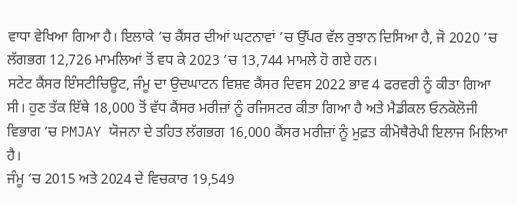ਵਾਧਾ ਵੇਖਿਆ ਗਿਆ ਹੈ। ਇਲਾਕੇ ’ਚ ਕੈਂਸਰ ਦੀਆਂ ਘਟਨਾਵਾਂ ’ਚ ਉੱਪਰ ਵੱਲ ਰੁਝਾਨ ਦਿਸਿਆ ਹੈ, ਜੋ 2020 ’ਚ ਲੱਗਭਗ 12,726 ਮਾਮਲਿਆਂ ਤੋਂ ਵਧ ਕੇ 2023 ’ਚ 13,744 ਮਾਮਲੇ ਹੋ ਗਏ ਹਨ।
ਸਟੇਟ ਕੈਂਸਰ ਇੰਸਟੀਚਿਊਟ, ਜੰਮੂ ਦਾ ਉਦਘਾਟਨ ਵਿਸ਼ਵ ਕੈਂਸਰ ਦਿਵਸ 2022 ਭਾਵ 4 ਫਰਵਰੀ ਨੂੰ ਕੀਤਾ ਗਿਆ ਸੀ। ਹੁਣ ਤੱਕ ਇੱਥੇ 18,000 ਤੋਂ ਵੱਧ ਕੈਂਸਰ ਮਰੀਜ਼ਾਂ ਨੂੰ ਰਜਿਸਟਰ ਕੀਤਾ ਗਿਆ ਹੈ ਅਤੇ ਮੈਡੀਕਲ ਓਨਕੋਲੋਜੀ ਵਿਭਾਗ ’ਚ PMJAY ਯੋਜਨਾ ਦੇ ਤਹਿਤ ਲੱਗਭਗ 16,000 ਕੈਂਸਰ ਮਰੀਜ਼ਾਂ ਨੂੰ ਮੁਫ਼ਤ ਕੀਮੋਥੈਰੇਪੀ ਇਲਾਜ ਮਿਲਿਆ ਹੈ।
ਜੰਮੂ ’ਚ 2015 ਅਤੇ 2024 ਦੇ ਵਿਚਕਾਰ 19,549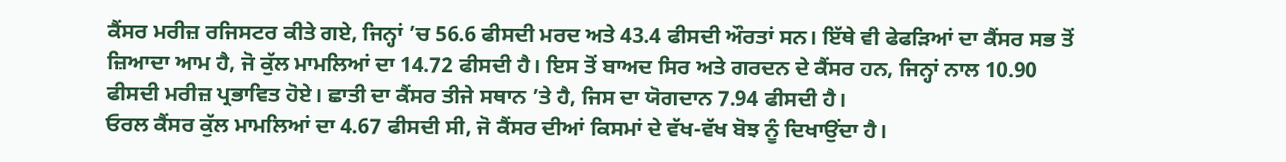ਕੈਂਸਰ ਮਰੀਜ਼ ਰਜਿਸਟਰ ਕੀਤੇ ਗਏ, ਜਿਨ੍ਹਾਂ ’ਚ 56.6 ਫੀਸਦੀ ਮਰਦ ਅਤੇ 43.4 ਫੀਸਦੀ ਔਰਤਾਂ ਸਨ। ਇੱਥੇ ਵੀ ਫੇਫੜਿਆਂ ਦਾ ਕੈਂਸਰ ਸਭ ਤੋਂ ਜ਼ਿਆਦਾ ਆਮ ਹੈ, ਜੋ ਕੁੱਲ ਮਾਮਲਿਆਂ ਦਾ 14.72 ਫੀਸਦੀ ਹੈ। ਇਸ ਤੋਂ ਬਾਅਦ ਸਿਰ ਅਤੇ ਗਰਦਨ ਦੇ ਕੈਂਸਰ ਹਨ, ਜਿਨ੍ਹਾਂ ਨਾਲ 10.90 ਫੀਸਦੀ ਮਰੀਜ਼ ਪ੍ਰਭਾਵਿਤ ਹੋਏ। ਛਾਤੀ ਦਾ ਕੈਂਸਰ ਤੀਜੇ ਸਥਾਨ ’ਤੇ ਹੈ, ਜਿਸ ਦਾ ਯੋਗਦਾਨ 7.94 ਫੀਸਦੀ ਹੈ।
ਓਰਲ ਕੈਂਸਰ ਕੁੱਲ ਮਾਮਲਿਆਂ ਦਾ 4.67 ਫੀਸਦੀ ਸੀ, ਜੋ ਕੈਂਸਰ ਦੀਆਂ ਕਿਸਮਾਂ ਦੇ ਵੱਖ-ਵੱਖ ਬੋਝ ਨੂੰ ਦਿਖਾਉਂਦਾ ਹੈ।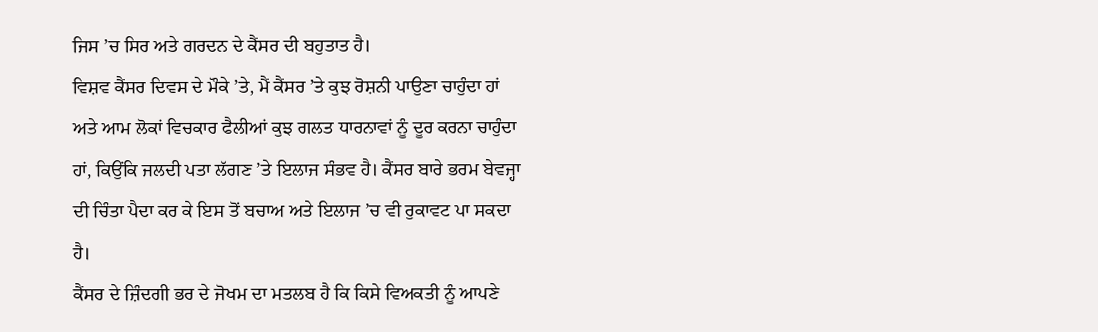ਜਿਸ ’ਚ ਸਿਰ ਅਤੇ ਗਰਦਨ ਦੇ ਕੈਂਸਰ ਦੀ ਬਹੁਤਾਤ ਹੈ।
ਵਿਸ਼ਵ ਕੈਂਸਰ ਦਿਵਸ ਦੇ ਮੌਕੇ ’ਤੇ, ਮੈਂ ਕੈਂਸਰ ’ਤੇ ਕੁਝ ਰੋਸ਼ਨੀ ਪਾਉਣਾ ਚਾਹੁੰਦਾ ਹਾਂ ਅਤੇ ਆਮ ਲੋਕਾਂ ਵਿਚਕਾਰ ਫੈਲੀਆਂ ਕੁਝ ਗਲਤ ਧਾਰਨਾਵਾਂ ਨੂੰ ਦੂਰ ਕਰਨਾ ਚਾਹੁੰਦਾ ਹਾਂ, ਕਿਉਂਕਿ ਜਲਦੀ ਪਤਾ ਲੱਗਣ ’ਤੇ ਇਲਾਜ ਸੰਭਵ ਹੈ। ਕੈਂਸਰ ਬਾਰੇ ਭਰਮ ਬੇਵਜ੍ਹਾ ਦੀ ਚਿੰਤਾ ਪੈਦਾ ਕਰ ਕੇ ਇਸ ਤੋਂ ਬਚਾਅ ਅਤੇ ਇਲਾਜ ’ਚ ਵੀ ਰੁਕਾਵਟ ਪਾ ਸਕਦਾ ਹੈ।
ਕੈਂਸਰ ਦੇ ਜ਼ਿੰਦਗੀ ਭਰ ਦੇ ਜੋਖਮ ਦਾ ਮਤਲਬ ਹੈ ਕਿ ਕਿਸੇ ਵਿਅਕਤੀ ਨੂੰ ਆਪਣੇ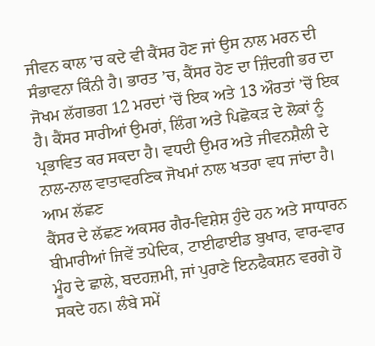ਜੀਵਨ ਕਾਲ ’ਚ ਕਦੇ ਵੀ ਕੈਂਸਰ ਹੋਣ ਜਾਂ ਉਸ ਨਾਲ ਮਰਨ ਦੀ ਸੰਭਾਵਨਾ ਕਿੰਨੀ ਹੈ। ਭਾਰਤ ’ਚ, ਕੈਂਸਰ ਹੋਣ ਦਾ ਜ਼ਿੰਦਗੀ ਭਰ ਦਾ ਜੋਖਮ ਲੱਗਭਗ 12 ਮਰਦਾਂ ’ਚੋਂ ਇਕ ਅਤੇ 13 ਔਰਤਾਂ ’ਚੋਂ ਇਕ ਹੈ। ਕੈਂਸਰ ਸਾਰੀਆਂ ਉਮਰਾਂ, ਲਿੰਗ ਅਤੇ ਪਿਛੋਕੜ ਦੇ ਲੋਕਾਂ ਨੂੰ ਪ੍ਰਭਾਵਿਤ ਕਰ ਸਕਦਾ ਹੈ। ਵਧਦੀ ਉਮਰ ਅਤੇ ਜੀਵਨਸ਼ੈਲੀ ਦੇ ਨਾਲ-ਨਾਲ ਵਾਤਾਵਰਣਿਕ ਜੋਖਮਾਂ ਨਾਲ ਖਤਰਾ ਵਧ ਜਾਂਦਾ ਹੈ।
ਆਮ ਲੱਛਣ
ਕੈਂਸਰ ਦੇ ਲੱਛਣ ਅਕਸਰ ਗੈਰ-ਵਿਸ਼ੇਸ਼ ਹੁੰਦੇ ਹਨ ਅਤੇ ਸਾਧਾਰਨ ਬੀਮਾਰੀਆਂ ਜਿਵੇਂ ਤਪੇਦਿਕ, ਟਾਈਫਾਈਡ ਬੁਖਾਰ, ਵਾਰ-ਵਾਰ ਮੂੰਹ ਦੇ ਛਾਲੇ, ਬਦਹਜ਼ਮੀ, ਜਾਂ ਪੁਰਾਣੇ ਇਨਫੈਕਸ਼ਨ ਵਰਗੇ ਹੋ ਸਕਦੇ ਹਨ। ਲੰਬੇ ਸਮੇਂ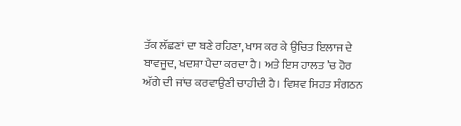ਤੱਕ ਲੱਛਣਾਂ ਦਾ ਬਣੇ ਰਹਿਣਾ, ਖਾਸ ਕਰ ਕੇ ਉਚਿਤ ਇਲਾਜ ਦੇ ਬਾਵਜੂਦ, ਖਦਸ਼ਾ ਪੈਦਾ ਕਰਦਾ ਹੈ। ਅਤੇ ਇਸ ਹਾਲਤ ’ਚ ਹੋਰ ਅੱਗੇ ਦੀ ਜਾਂਚ ਕਰਵਾਉਣੀ ਚਾਹੀਦੀ ਹੈ। ਵਿਸ਼ਵ ਸਿਹਤ ਸੰਗਠਨ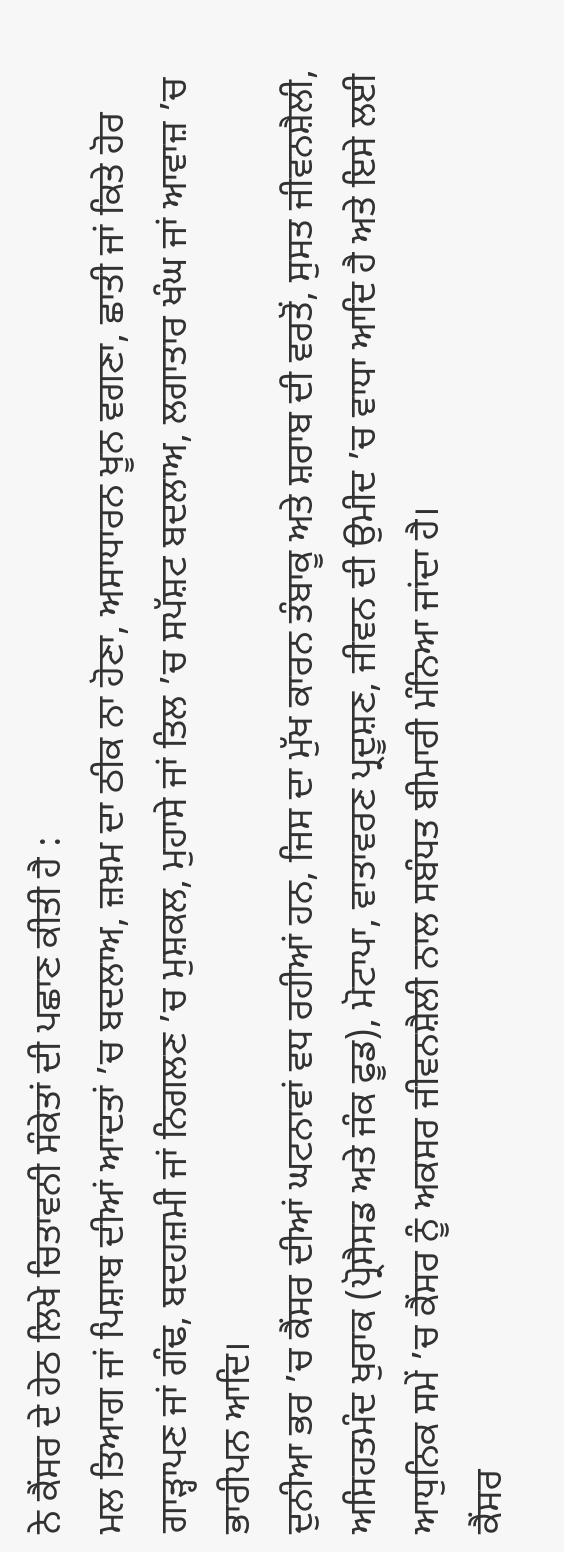ਨੇ ਕੈਂਸਰ ਦੇ ਹੇਠ ਲਿਖੇ ਚਿਤਾਵਨੀ ਸੰਕੇਤਾਂ ਦੀ ਪਛਾਣ ਕੀਤੀ ਹੈ :
ਮਲ ਤਿਆਗ ਜਾਂ ਪਿਸ਼ਾਬ ਦੀਆਂ ਆਦਤਾਂ ’ਚ ਬਦਲਾਅ, ਜ਼ਖ਼ਮ ਦਾ ਠੀਕ ਨਾ ਹੋਣਾ, ਅਸਾਧਾਰਨ ਖੂਨ ਵਗਣਾ, ਛਾਤੀ ਜਾਂ ਕਿਤੇ ਹੋਰ ਗਾੜ੍ਹਾਪਣ ਜਾਂ ਗੰਢ, ਬਦਹਜ਼ਮੀ ਜਾਂ ਨਿਗਲਣ ’ਚ ਮੁਸ਼ਕਲ, ਮੁਹਾਸੇ ਜਾਂ ਤਿਲ ’ਚ ਸਪੱਸ਼ਟ ਬਦਲਾਅ, ਲਗਾਤਾਰ ਖੰਘ ਜਾਂ ਆਵਾਜ਼ ’ਚ ਭਾਰੀਪਨ ਆਦਿ।
ਦੁਨੀਆ ਭਰ ’ਚ ਕੈਂਸਰ ਦੀਆਂ ਘਟਨਾਵਾਂ ਵਧ ਰਹੀਆਂ ਹਨ, ਜਿਸ ਦਾ ਮੁੱਖ ਕਾਰਨ ਤੰਬਾਕੂ ਅਤੇ ਸ਼ਰਾਬ ਦੀ ਵਰਤੋਂ, ਸੁਸਤ ਜੀਵਨਸ਼ੈਲੀ, ਅਸਿਹਤਮੰਦ ਖੁਰਾਕ (ਪ੍ਰੋਸੈਸਡ ਅਤੇ ਜੰਕ ਫੂਡ), ਮੋਟਾਪਾ, ਵਾਤਾਵਰਣ ਪ੍ਰਦੂਸ਼ਣ, ਜੀਵਨ ਦੀ ਉਮੀਦ ’ਚ ਵਾਧਾ ਆਦਿ ਹੈ ਅਤੇ ਇਸੇ ਲਈ ਆਧੁਨਿਕ ਸਮੇਂ ’ਚ ਕੈਂਸਰ ਨੂੰ ਅਕਸਰ ਜੀਵਨਸ਼ੈਲੀ ਨਾਲ ਸਬੰਧਤ ਬੀਮਾਰੀ ਮੰਨਿਆ ਜਾਂਦਾ ਹੈ।
ਕੈਂਸਰ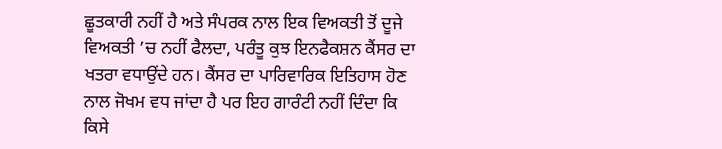ਛੂਤਕਾਰੀ ਨਹੀਂ ਹੈ ਅਤੇ ਸੰਪਰਕ ਨਾਲ ਇਕ ਵਿਅਕਤੀ ਤੋਂ ਦੂਜੇ ਵਿਅਕਤੀ ’ਚ ਨਹੀਂ ਫੈਲਦਾ, ਪਰੰਤੂ ਕੁਝ ਇਨਫੈਕਸ਼ਨ ਕੈਂਸਰ ਦਾ ਖਤਰਾ ਵਧਾਉਂਦੇ ਹਨ। ਕੈਂਸਰ ਦਾ ਪਾਰਿਵਾਰਿਕ ਇਤਿਹਾਸ ਹੋਣ ਨਾਲ ਜੋਖਮ ਵਧ ਜਾਂਦਾ ਹੈ ਪਰ ਇਹ ਗਾਰੰਟੀ ਨਹੀਂ ਦਿੰਦਾ ਕਿ ਕਿਸੇ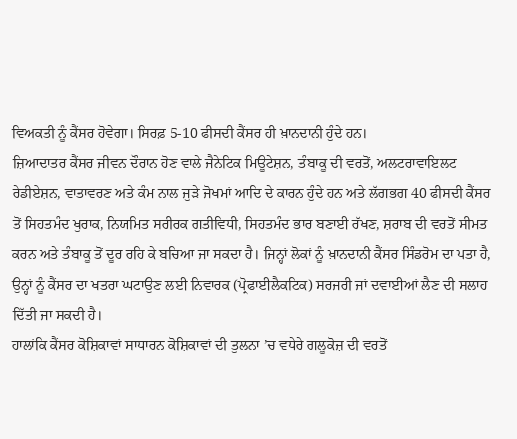ਵਿਅਕਤੀ ਨੂੰ ਕੈਂਸਰ ਹੋਵੇਗਾ। ਸਿਰਫ਼ 5-10 ਫੀਸਦੀ ਕੈਂਸਰ ਹੀ ਖ਼ਾਨਦਾਨੀ ਹੁੰਦੇ ਹਨ।
ਜ਼ਿਆਦਾਤਰ ਕੈਂਸਰ ਜੀਵਨ ਦੌਰਾਨ ਹੋਣ ਵਾਲੇ ਜੈਨੇਟਿਕ ਮਿਊਟੇਸ਼ਨ, ਤੰਬਾਕੂ ਦੀ ਵਰਤੋਂ, ਅਲਟਰਾਵਾਇਲਟ ਰੇਡੀਏਸ਼ਨ, ਵਾਤਾਵਰਣ ਅਤੇ ਕੰਮ ਨਾਲ ਜੁੜੇ ਜੋਖਮਾਂ ਆਦਿ ਦੇ ਕਾਰਨ ਹੁੰਦੇ ਹਨ ਅਤੇ ਲੱਗਭਗ 40 ਫੀਸਦੀ ਕੈਂਸਰ ਤੋਂ ਸਿਹਤਮੰਦ ਖੁਰਾਕ, ਨਿਯਮਿਤ ਸਰੀਰਕ ਗਤੀਵਿਧੀ, ਸਿਹਤਮੰਦ ਭਾਰ ਬਣਾਈ ਰੱਖਣ, ਸ਼ਰਾਬ ਦੀ ਵਰਤੋਂ ਸੀਮਤ ਕਰਨ ਅਤੇ ਤੰਬਾਕੂ ਤੋਂ ਦੂਰ ਰਹਿ ਕੇ ਬਚਿਆ ਜਾ ਸਕਦਾ ਹੈ। ਜਿਨ੍ਹਾਂ ਲੋਕਾਂ ਨੂੰ ਖ਼ਾਨਦਾਨੀ ਕੈਂਸਰ ਸਿੰਡਰੋਮ ਦਾ ਪਤਾ ਹੈ, ਉਨ੍ਹਾਂ ਨੂੰ ਕੈਂਸਰ ਦਾ ਖਤਰਾ ਘਟਾਉਣ ਲਈ ਨਿਵਾਰਕ (ਪ੍ਰੋਫਾਈਲੈਕਟਿਕ) ਸਰਜਰੀ ਜਾਂ ਦਵਾਈਆਂ ਲੈਣ ਦੀ ਸਲਾਹ ਦਿੱਤੀ ਜਾ ਸਕਦੀ ਹੈ।
ਹਾਲਾਂਕਿ ਕੈਂਸਰ ਕੋਸ਼ਿਕਾਵਾਂ ਸਾਧਾਰਨ ਕੋਸ਼ਿਕਾਵਾਂ ਦੀ ਤੁਲਨਾ ’ਚ ਵਧੇਰੇ ਗਲੂਕੋਜ਼ ਦੀ ਵਰਤੋਂ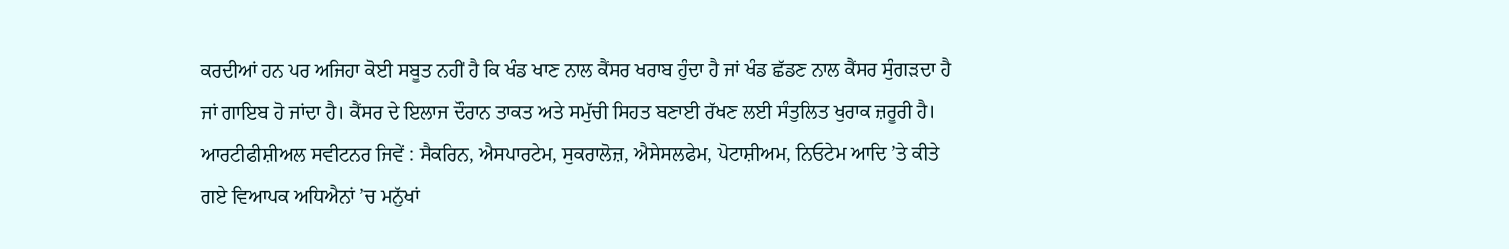ਕਰਦੀਆਂ ਹਨ ਪਰ ਅਜਿਹਾ ਕੋਈ ਸਬੂਤ ਨਹੀਂ ਹੈ ਕਿ ਖੰਡ ਖਾਣ ਨਾਲ ਕੈਂਸਰ ਖਰਾਬ ਹੁੰਦਾ ਹੈ ਜਾਂ ਖੰਡ ਛੱਡਣ ਨਾਲ ਕੈਂਸਰ ਸੁੰਗੜਦਾ ਹੈ ਜਾਂ ਗਾਇਬ ਹੋ ਜਾਂਦਾ ਹੈ। ਕੈਂਸਰ ਦੇ ਇਲਾਜ ਦੌਰਾਨ ਤਾਕਤ ਅਤੇ ਸਮੁੱਚੀ ਸਿਹਤ ਬਣਾਈ ਰੱਖਣ ਲਈ ਸੰਤੁਲਿਤ ਖੁਰਾਕ ਜ਼ਰੂਰੀ ਹੈ।
ਆਰਟੀਫੀਸ਼ੀਅਲ ਸਵੀਟਨਰ ਜਿਵੇਂ : ਸੈਕਰਿਨ, ਐਸਪਾਰਟੇਮ, ਸੁਕਰਾਲੋਜ਼, ਐਸੇਸਲਫੇਮ, ਪੋਟਾਸ਼ੀਅਮ, ਨਿਓਟੇਮ ਆਦਿ ’ਤੇ ਕੀਤੇ ਗਏ ਵਿਆਪਕ ਅਧਿਐਨਾਂ ’ਚ ਮਨੁੱਖਾਂ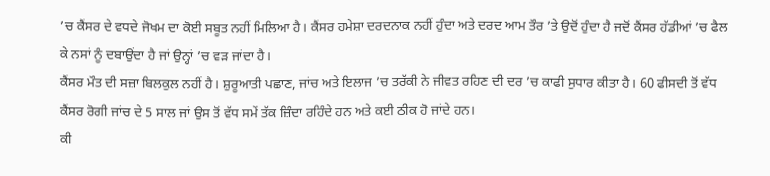’ਚ ਕੈਂਸਰ ਦੇ ਵਧਦੇ ਜੋਖਮ ਦਾ ਕੋਈ ਸਬੂਤ ਨਹੀਂ ਮਿਲਿਆ ਹੈ। ਕੈਂਸਰ ਹਮੇਸ਼ਾ ਦਰਦਨਾਕ ਨਹੀਂ ਹੁੰਦਾ ਅਤੇ ਦਰਦ ਆਮ ਤੌਰ ’ਤੇ ਉਦੋਂ ਹੁੰਦਾ ਹੈ ਜਦੋਂ ਕੈਂਸਰ ਹੱਡੀਆਂ ’ਚ ਫੈਲ ਕੇ ਨਸਾਂ ਨੂੰ ਦਬਾਉਂਦਾ ਹੈ ਜਾਂ ਉਨ੍ਹਾਂ ’ਚ ਵੜ ਜਾਂਦਾ ਹੈ।
ਕੈਂਸਰ ਮੌਤ ਦੀ ਸਜ਼ਾ ਬਿਲਕੁਲ ਨਹੀਂ ਹੈ। ਸ਼ੁਰੂਆਤੀ ਪਛਾਣ, ਜਾਂਚ ਅਤੇ ਇਲਾਜ ’ਚ ਤਰੱਕੀ ਨੇ ਜੀਵਤ ਰਹਿਣ ਦੀ ਦਰ ’ਚ ਕਾਫੀ ਸੁਧਾਰ ਕੀਤਾ ਹੈ। 60 ਫੀਸਦੀ ਤੋਂ ਵੱਧ ਕੈਂਸਰ ਰੋਗੀ ਜਾਂਚ ਦੇ 5 ਸਾਲ ਜਾਂ ਉਸ ਤੋਂ ਵੱਧ ਸਮੇਂ ਤੱਕ ਜ਼ਿੰਦਾ ਰਹਿੰਦੇ ਹਨ ਅਤੇ ਕਈ ਠੀਕ ਹੋ ਜਾਂਦੇ ਹਨ।
ਕੀ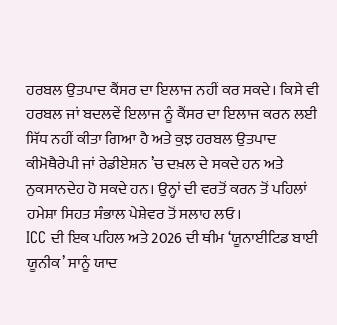ਹਰਬਲ ਉਤਪਾਦ ਕੈਂਸਰ ਦਾ ਇਲਾਜ ਨਹੀਂ ਕਰ ਸਕਦੇ। ਕਿਸੇ ਵੀ ਹਰਬਲ ਜਾਂ ਬਦਲਵੇਂ ਇਲਾਜ ਨੂੰ ਕੈਂਸਰ ਦਾ ਇਲਾਜ ਕਰਨ ਲਈ ਸਿੱਧ ਨਹੀਂ ਕੀਤਾ ਗਿਆ ਹੈ ਅਤੇ ਕੁਝ ਹਰਬਲ ਉਤਪਾਦ ਕੀਮੋਥੈਰੇਪੀ ਜਾਂ ਰੇਡੀਏਸ਼ਨ ’ਚ ਦਖ਼ਲ ਦੇ ਸਕਦੇ ਹਨ ਅਤੇ ਨੁਕਸਾਨਦੇਹ ਹੋ ਸਕਦੇ ਹਨ। ਉਨ੍ਹਾਂ ਦੀ ਵਰਤੋਂ ਕਰਨ ਤੋਂ ਪਹਿਲਾਂ ਹਮੇਸ਼ਾ ਸਿਹਤ ਸੰਭਾਲ ਪੇਸ਼ੇਵਰ ਤੋਂ ਸਲਾਹ ਲਓ।
ICC ਦੀ ਇਕ ਪਹਿਲ ਅਤੇ 2026 ਦੀ ਥੀਮ ‘ਯੂਨਾਈਟਿਡ ਬਾਈ ਯੂਨੀਕ’ ਸਾਨੂੰ ਯਾਦ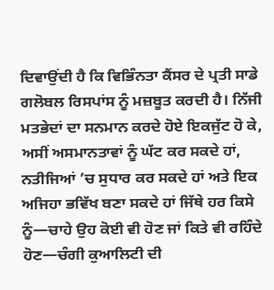ਦਿਵਾਉਂਦੀ ਹੈ ਕਿ ਵਿਭਿੰਨਤਾ ਕੈਂਸਰ ਦੇ ਪ੍ਰਤੀ ਸਾਡੇ ਗਲੋਬਲ ਰਿਸਪਾਂਸ ਨੂੰ ਮਜ਼ਬੂਤ ਕਰਦੀ ਹੈ। ਨਿੱਜੀ ਮਤਭੇਦਾਂ ਦਾ ਸਨਮਾਨ ਕਰਦੇ ਹੋਏ ਇਕਜੁੱਟ ਹੋ ਕੇ, ਅਸੀਂ ਅਸਮਾਨਤਾਵਾਂ ਨੂੰ ਘੱਟ ਕਰ ਸਕਦੇ ਹਾਂ, ਨਤੀਜਿਆਂ ’ਚ ਸੁਧਾਰ ਕਰ ਸਕਦੇ ਹਾਂ ਅਤੇ ਇਕ ਅਜਿਹਾ ਭਵਿੱਖ ਬਣਾ ਸਕਦੇ ਹਾਂ ਜਿੱਥੇ ਹਰ ਕਿਸੇ ਨੂੰ—ਚਾਹੇ ਉਹ ਕੋਈ ਵੀ ਹੋਣ ਜਾਂ ਕਿਤੇ ਵੀ ਰਹਿੰਦੇ ਹੋਣ—ਚੰਗੀ ਕੁਆਲਿਟੀ ਦੀ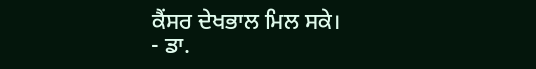ਕੈਂਸਰ ਦੇਖਭਾਲ ਮਿਲ ਸਕੇ।
- ਡਾ.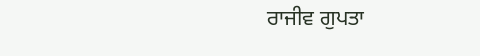ਰਾਜੀਵ ਗੁਪਤਾ